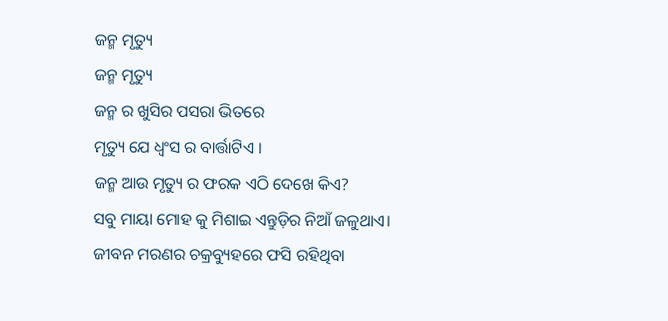ଜନ୍ମ ମୃତ୍ୟୁ
ଜନ୍ମ ମୃତ୍ୟୁ
ଜନ୍ମ ର ଖୁସିର ପସରା ଭିତରେ
ମୃତ୍ୟୁ ଯେ ଧ୍ୱଂସ ର ବାର୍ତ୍ତାଟିଏ ।
ଜନ୍ମ ଆଉ ମୃତ୍ୟୁ ର ଫରକ ଏଠି ଦେଖେ କିଏ?
ସବୁ ମାୟା ମୋହ କୁ ମିଶାଇ ଏନ୍ତୁଡ଼ିର ନିଆଁ ଜଳୁଥାଏ।
ଜୀବନ ମରଣର ଚକ୍ରବ୍ୟୁହରେ ଫସି ରହିଥିବା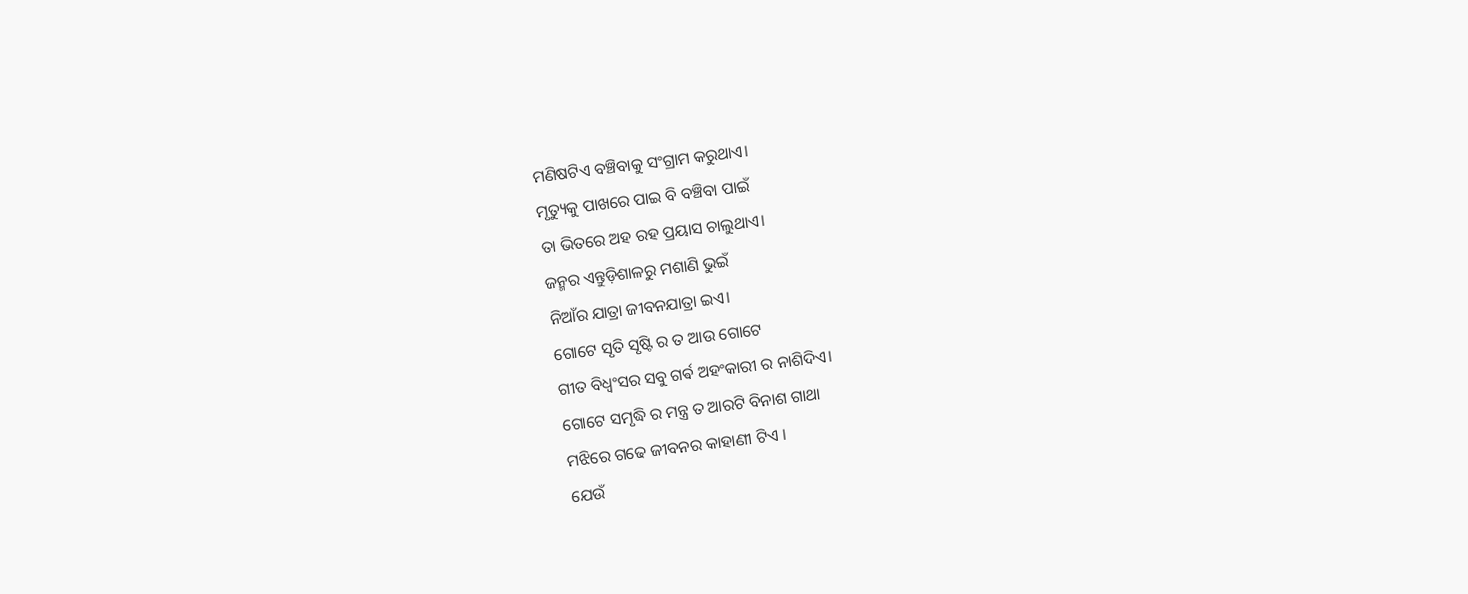ମଣିଷଟିଏ ବଞ୍ଚିବାକୁ ସଂଗ୍ରାମ କରୁଥାଏ।
ମୃତ୍ୟୁକୁ ପାଖରେ ପାଇ ବି ବଞ୍ଚିବା ପାଇଁ
ତା ଭିତରେ ଅହ ରହ ପ୍ରୟାସ ଚାଲୁଥାଏ।
ଜନ୍ମର ଏନ୍ତୁଡ଼ିଶାଳରୁ ମଶାଣି ଭୁଇଁ
ନିଆଁର ଯାତ୍ରା ଜୀବନଯାତ୍ରା ଇଏ।
ଗୋଟେ ସୃତି ସୃଷ୍ଟି ର ତ ଆଉ ଗୋଟେ
ଗୀତ ବିଧ୍ବଂସର ସବୁ ଗର୍ଵ ଅହଂକାରୀ ର ନାଶିଦିଏ।
ଗୋଟେ ସମୃଦ୍ଧି ର ମନ୍ତ୍ର ତ ଆରଟି ବିନାଶ ଗାଥା
ମଝିରେ ଗଢେ ଜୀବନର କାହାଣୀ ଟିଏ ।
ଯେଉଁ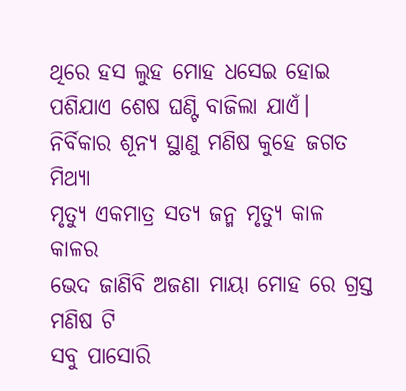ଥିରେ ହସ ଲୁହ ମୋହ ଧସେଇ ହୋଇ
ପଶିଯାଏ ଶେଷ ଘଣ୍ଟି ବାଜିଲା ଯାଏଁ।
ନିର୍ବିକାର ଶୂନ୍ୟ ସ୍ଥାଣୁ ମଣିଷ କୁହେ ଜଗତ ମିଥ୍ୟା
ମୃତ୍ୟୁ ଏକମାତ୍ର ସତ୍ୟ ଜନ୍ମ ମୃତ୍ୟୁ କାଳ କାଳର
ଭେଦ ଜାଣିବି ଅଜଣା ମାୟା ମୋହ ରେ ଗ୍ରସ୍ତ ମଣିଷ ଟି
ସବୁ ପାସୋରି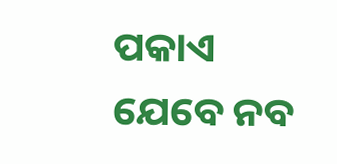ପକାଏ ଯେବେ ନବ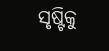ସୃଷ୍ଟିକୁ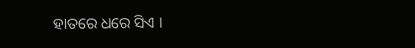ହାତରେ ଧରେ ସିଏ ।